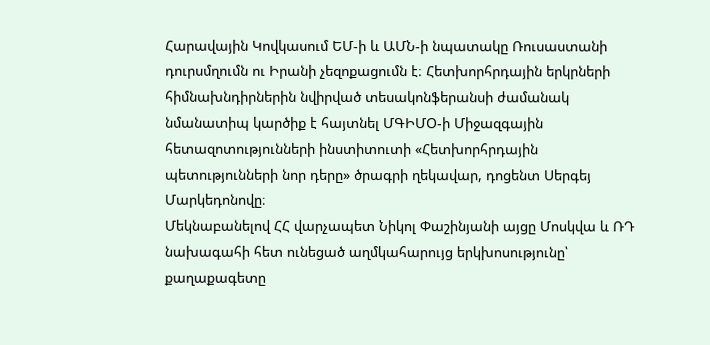Հարավային Կովկասում ԵՄ-ի և ԱՄՆ-ի նպատակը Ռուսաստանի դուրսմղումն ու Իրանի չեզոքացումն է։ Հետխորհրդային երկրների հիմնախնդիրներին նվիրված տեսակոնֆերանսի ժամանակ նմանատիպ կարծիք է հայտնել ՄԳԻՄՕ-ի Միջազգային հետազոտությունների ինստիտուտի «Հետխորհրդային պետությունների նոր դերը» ծրագրի ղեկավար, դոցենտ Սերգեյ Մարկեդոնովը։
Մեկնաբանելով ՀՀ վարչապետ Նիկոլ Փաշինյանի այցը Մոսկվա և ՌԴ նախագահի հետ ունեցած աղմկահարույց երկխոսությունը՝ քաղաքագետը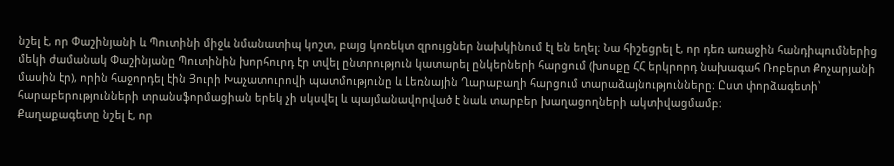նշել է, որ Փաշինյանի և Պուտինի միջև նմանատիպ կոշտ, բայց կոռեկտ զրույցներ նախկինում էլ են եղել։ Նա հիշեցրել է, որ դեռ առաջին հանդիպումներից մեկի ժամանակ Փաշինյանը Պուտինին խորհուրդ էր տվել ընտրություն կատարել ընկերների հարցում (խոսքը ՀՀ երկրորդ նախագահ Ռոբերտ Քոչարյանի մասին էր), որին հաջորդել էին Յուրի Խաչատուրովի պատմությունը և Լեռնային Ղարաբաղի հարցում տարաձայնությունները։ Ըստ փորձագետի՝ հարաբերությունների տրանսֆորմացիան երեկ չի սկսվել և պայմանավորված է նաև տարբեր խաղացողների ակտիվացմամբ։
Քաղաքագետը նշել է, որ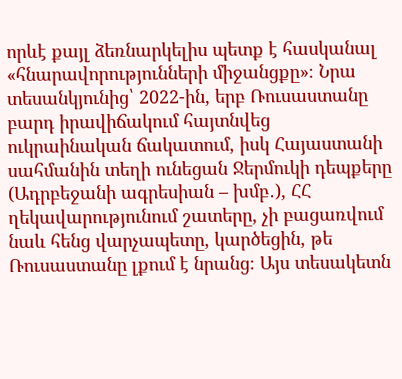որևէ քայլ ձեռնարկելիս պետք է հասկանալ «հնարավորությունների միջանցքը»։ Նրա տեսանկյունից՝ 2022-ին, երբ Ռուսաստանը բարդ իրավիճակում հայտնվեց ուկրաինական ճակատում, իսկ Հայաստանի սահմանին տեղի ունեցան Ջերմուկի դեպքերը (Ադրբեջանի ագրեսիան – խմբ․), ՀՀ ղեկավարությունում շատերը, չի բացառվում նաև հենց վարչապետը, կարծեցին, թե Ռուսաստանը լքում է նրանց։ Այս տեսակետն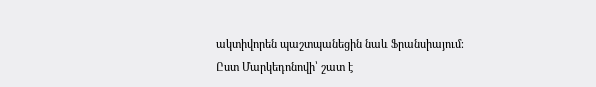ակտիվորեն պաշտպանեցին նաև Ֆրանսիայում։
Ըստ Մարկեդոնովի՝ շատ է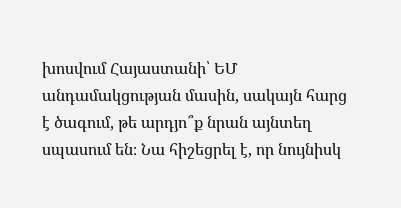խոսվում Հայաստանի՝ ԵՄ անդամակցության մասին, սակայն հարց է ծագում, թե արդյո՞ք նրան այնտեղ սպասում են։ Նա հիշեցրել է, որ նույնիսկ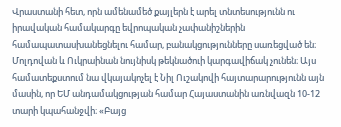Վրաստանի հետ, որն ամենամեծ քայլերն է արել տնտեսությունն ու իրավական համակարգը եվրոպական չափանիշներին համապատասխանեցնելու համար, բանակցությունները սառեցված են։ Մոլդովան և Ուկրաինան նույնիսկ թեկնածուի կարգավիճակ չունեն։ Այս համատեքստում նա վկայակոչել է Նիլ Ուշակովի հայտարարությունն այն մասին, որ ԵՄ անդամակցության համար Հայաստանին առնվազն 10-12 տարի կպահանջվի։ «Բայց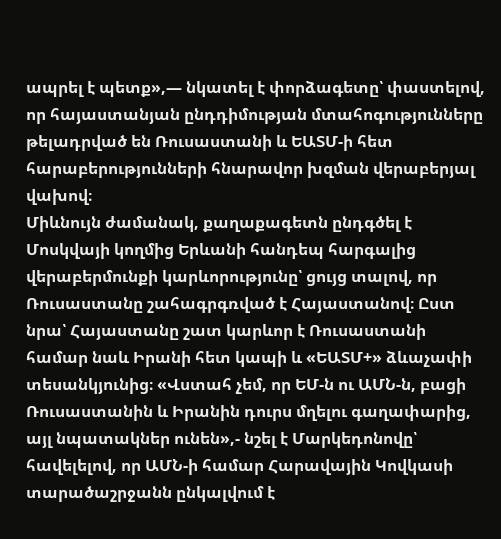ապրել է պետք»,— նկատել է փորձագետը՝ փաստելով, որ հայաստանյան ընդդիմության մտահոգությունները թելադրված են Ռուսաստանի և ԵԱՏՄ-ի հետ հարաբերությունների հնարավոր խզման վերաբերյալ վախով։
Միևնույն ժամանակ, քաղաքագետն ընդգծել է Մոսկվայի կողմից Երևանի հանդեպ հարգալից վերաբերմունքի կարևորությունը՝ ցույց տալով, որ Ռուսաստանը շահագրգռված է Հայաստանով։ Ըստ նրա՝ Հայաստանը շատ կարևոր է Ռուսաստանի համար նաև Իրանի հետ կապի և «ԵԱՏՄ+» ձևաչափի տեսանկյունից։ «Վստահ չեմ, որ ԵՄ-ն ու ԱՄՆ-ն, բացի Ռուսաստանին և Իրանին դուրս մղելու գաղափարից, այլ նպատակներ ունեն»,- նշել է Մարկեդոնովը՝ հավելելով, որ ԱՄՆ-ի համար Հարավային Կովկասի տարածաշրջանն ընկալվում է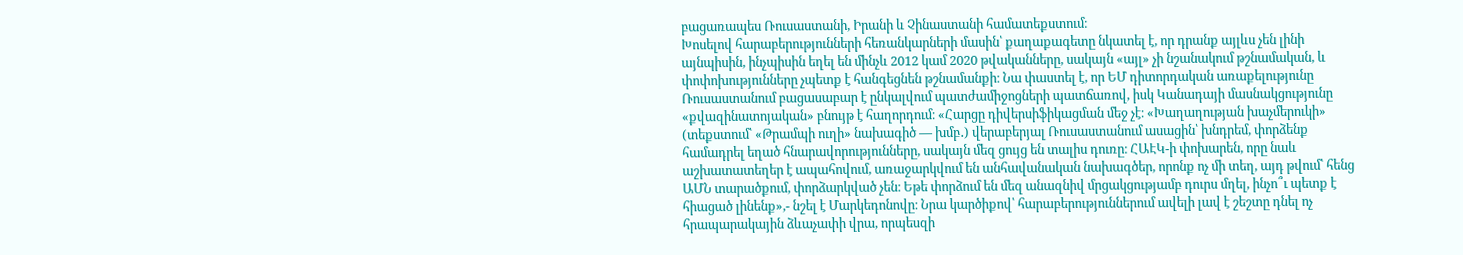բացառապես Ռուսաստանի, Իրանի և Չինաստանի համատեքստում։
Խոսելով հարաբերությունների հեռանկարների մասին՝ քաղաքագետը նկատել է, որ դրանք այլևս չեն լինի այնպիսին, ինչպիսին եղել են մինչև 2012 կամ 2020 թվականները, սակայն «այլ» չի նշանակում թշնամական, և փոփոխությունները չպետք է հանգեցնեն թշնամանքի։ Նա փաստել է, որ ԵՄ դիտորդական առաքելությունը Ռուսաստանում բացասաբար է ընկալվում պատժամիջոցների պատճառով, իսկ Կանադայի մասնակցությունը «քվազինատոյական» բնույթ է հաղորդում։ «Հարցը դիվերսիֆիկացման մեջ չէ։ «Խաղաղության խաչմերուկի» (տեքստում՝ «Թրամպի ուղի» նախագիծ — խմբ․) վերաբերյալ Ռուսաստանում ասացին՝ խնդրեմ, փորձենք համադրել եղած հնարավորությունները, սակայն մեզ ցույց են տալիս դուռը։ ՀԱԷԿ-ի փոխարեն, որը նաև աշխատատեղեր է ապահովում, առաջարկվում են անհավանական նախագծեր, որոնք ոչ մի տեղ, այդ թվում՝ հենց ԱՄՆ տարածքում, փորձարկված չեն։ Եթե փորձում են մեզ անազնիվ մրցակցությամբ դուրս մղել, ինչո՞ւ պետք է հիացած լինենք»,- նշել է Մարկեդոնովը։ Նրա կարծիքով՝ հարաբերություններում ավելի լավ է շեշտը դնել ոչ հրապարակային ձևաչափի վրա, որպեսզի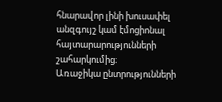հնարավոր լինի խուսափել անզգույշ կամ էմոցիոնալ հայտարարությունների շահարկումից։
Առաջիկա ընտրությունների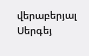վերաբերյալ Սերգեյ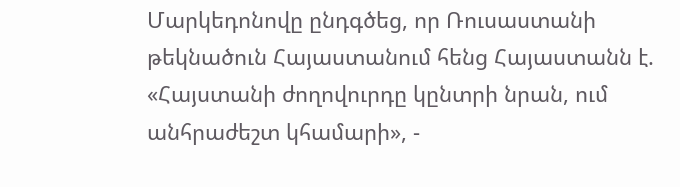Մարկեդոնովը ընդգծեց, որ Ռուսաստանի թեկնածուն Հայաստանում հենց Հայաստանն է. «Հայստանի ժողովուրդը կընտրի նրան, ում անհրաժեշտ կհամարի», -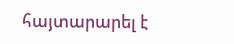հայտարարել է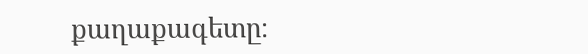քաղաքագետը։